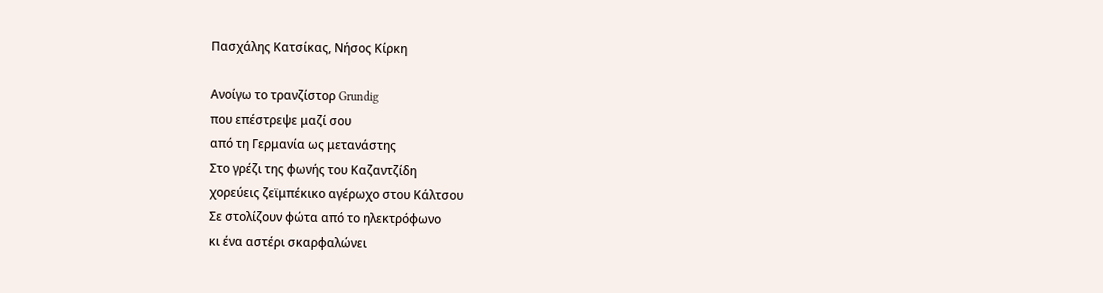Πασχάλης Κατσίκας, Νήσος Κίρκη

Ανοίγω το τρανζίστορ Grundig
που επέστρεψε μαζί σου
από τη Γερμανία ως μετανάστης
Στο γρέζι της φωνής του Καζαντζίδη
χορεύεις ζεϊμπέκικο αγέρωχο στου Κάλτσου
Σε στολίζουν φώτα από το ηλεκτρόφωνο
κι ένα αστέρι σκαρφαλώνει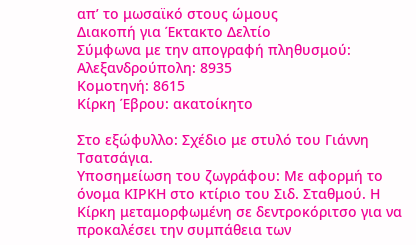απ’ το μωσαϊκό στους ώμους
Διακοπή για Έκτακτο Δελτίο
Σύμφωνα με την απογραφή πληθυσμού:
Αλεξανδρούπολη: 8935
Κομοτηνή: 8615
Κίρκη Έβρου: ακατοίκητο

Στο εξώφυλλο: Σχέδιο με στυλό του Γιάννη Τσατσάγια.
Υποσημείωση του ζωγράφου: Με αφορμή το όνομα ΚΙΡΚΗ στο κτίριο του Σιδ. Σταθμού. Η Κίρκη μεταμορφωμένη σε δεντροκόριτσο για να προκαλέσει την συμπάθεια των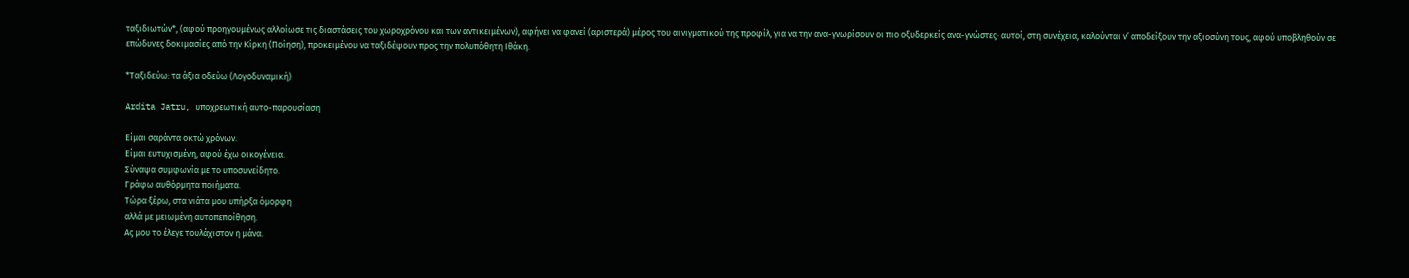ταξιδιωτών*, (αφού προηγουμένως αλλοίωσε τις διαστάσεις του χωροχρόνου και των αντικειμένων), αφήνει να φανεί (αριστερά) μέρος του αινιγματικού της προφίλ, για να την ανα-γνωρίσουν οι πιο οξυδερκείς ανα-γνώστες∙ αυτοί, στη συνέχεια, καλούνται ν’ αποδείξουν την αξιοσύνη τους, αφού υποβληθούν σε επώδυνες δοκιμασίες από την Κίρκη (Ποίηση), προκειμένου να ταξιδέψουν προς την πολυπόθητη Ιθάκη.

*Ταξιδεύω: τα άξια οδεύω (Λογοδυναμική)

Ardita Jatru, υποχρεωτική αυτο-παρουσίαση

Είμαι σαράντα οκτώ χρόνων.
Είμαι ευτυχισμένη, αφού έχω οικογένεια.
Σύναψα συμφωνία με το υποσυνείδητο.
Γράφω αυθόρμητα ποιήματα.
Τώρα ξέρω, στα νιάτα μου υπήρξα όμορφη
αλλά με μειωμένη αυτοπεποίθηση.
Ας μου το έλεγε τουλάχιστον η μάνα.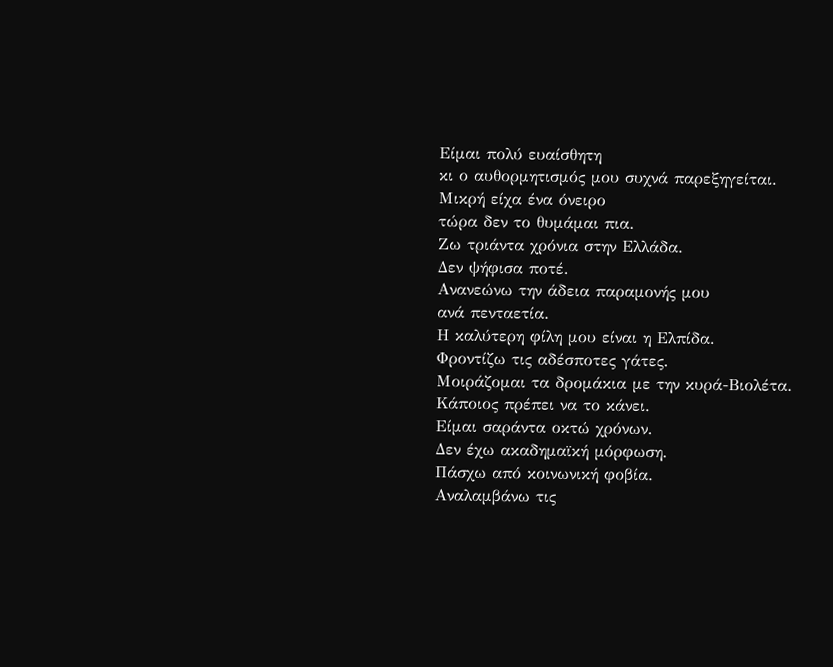Είμαι πολύ ευαίσθητη
κι ο αυθορμητισμός μου συχνά παρεξηγείται.
Μικρή είχα ένα όνειρο
τώρα δεν το θυμάμαι πια.
Ζω τριάντα χρόνια στην Ελλάδα.
Δεν ψήφισα ποτέ.
Ανανεώνω την άδεια παραμονής μου
ανά πενταετία.
Η καλύτερη φίλη μου είναι η Ελπίδα.
Φροντίζω τις αδέσποτες γάτες.
Μοιράζομαι τα δρομάκια με την κυρά-Βιολέτα.
Κάποιος πρέπει να το κάνει.
Είμαι σαράντα οκτώ χρόνων.
Δεν έχω ακαδημαϊκή μόρφωση.
Πάσχω από κοινωνική φοβία.
Αναλαμβάνω τις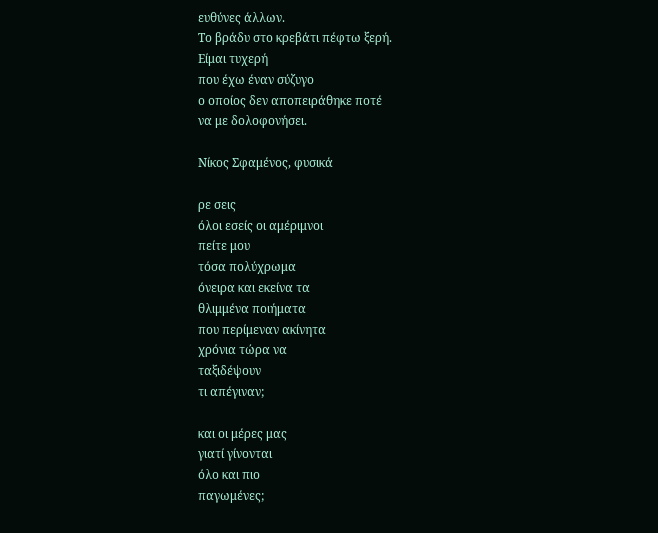ευθύνες άλλων.
Το βράδυ στο κρεβάτι πέφτω ξερή.
Είμαι τυχερή
που έχω έναν σύζυγο
ο οποίος δεν αποπειράθηκε ποτέ
να με δολοφονήσει.

Νίκος Σφαμένος, φυσικά

ρε σεις
όλοι εσείς οι αμέριμνοι
πείτε μου
τόσα πολύχρωμα
όνειρα και εκείνα τα
θλιμμένα ποιήματα
που περίμεναν ακίνητα
χρόνια τώρα να
ταξιδέψουν
τι απέγιναν;

και οι μέρες μας
γιατί γίνονται
όλο και πιο
παγωμένες;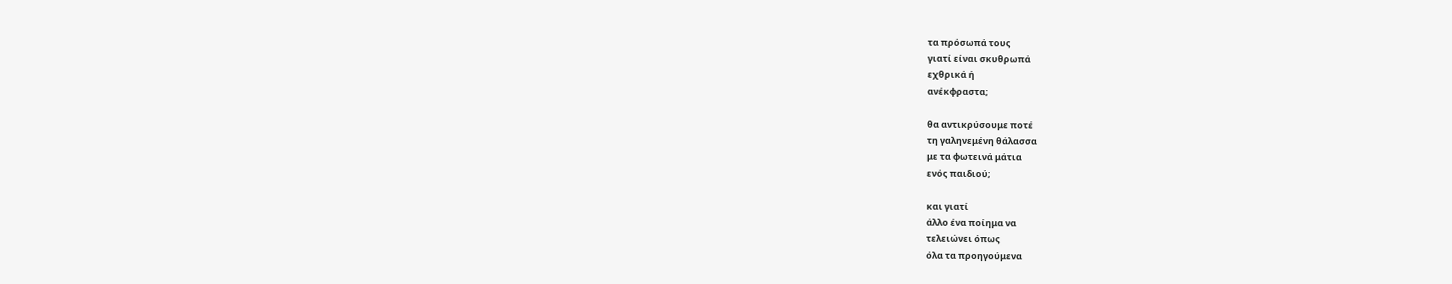τα πρόσωπά τους
γιατί είναι σκυθρωπά
εχθρικά ή
ανέκφραστα;

θα αντικρύσουμε ποτέ
τη γαληνεμένη θάλασσα
με τα φωτεινά μάτια
ενός παιδιού;

και γιατί
άλλο ένα ποίημα να
τελειώνει όπως
όλα τα προηγούμενα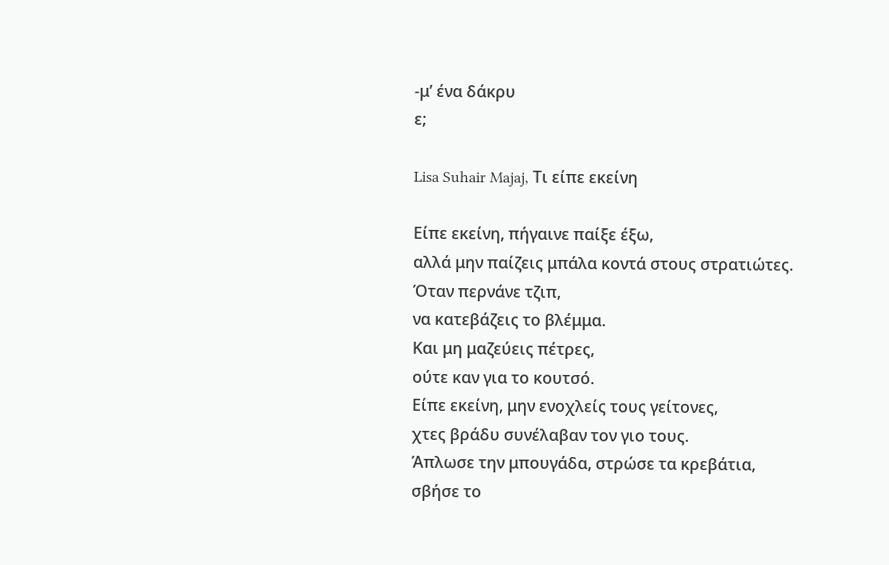-μ’ ένα δάκρυ
ε;

Lisa Suhair Majaj, Τι είπε εκείνη

Είπε εκείνη, πήγαινε παίξε έξω,
αλλά μην παίζεις μπάλα κοντά στους στρατιώτες.
Όταν περνάνε τζιπ,
να κατεβάζεις το βλέμμα.
Και μη μαζεύεις πέτρες,
ούτε καν για το κουτσό.
Είπε εκείνη, μην ενοχλείς τους γείτονες,
χτες βράδυ συνέλαβαν τον γιο τους.
Άπλωσε την μπουγάδα, στρώσε τα κρεβάτια,
σβήσε το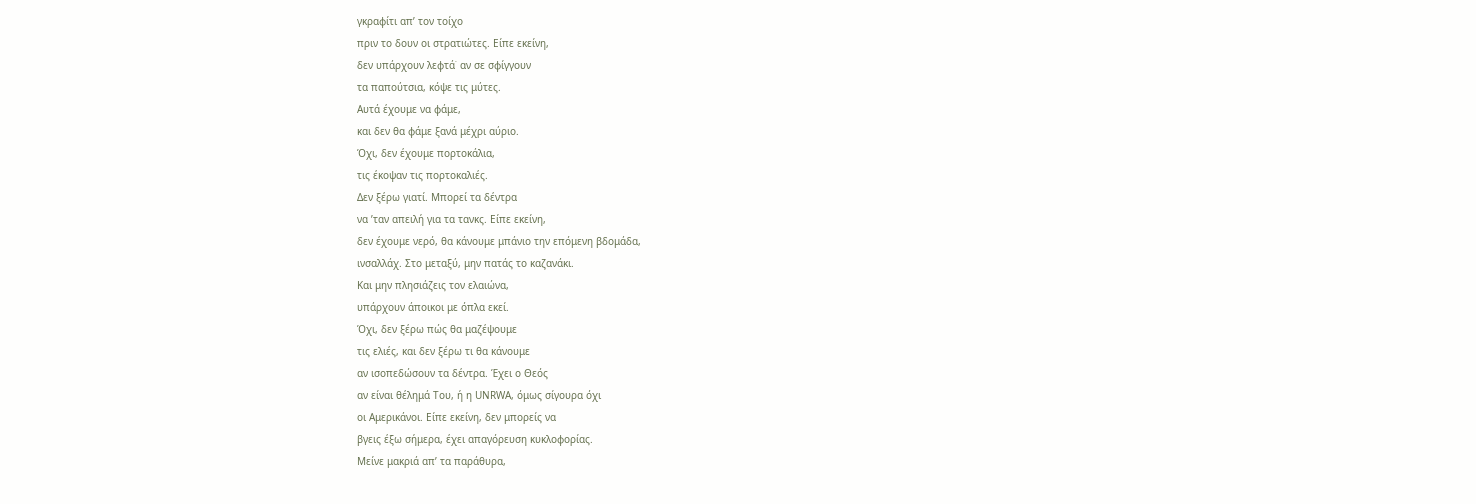γκραφίτι απ’ τον τοίχο
πριν το δουν οι στρατιώτες. Είπε εκείνη,
δεν υπάρχουν λεφτά˙ αν σε σφίγγουν
τα παπούτσια, κόψε τις μύτες.
Αυτά έχουμε να φάμε,
και δεν θα φάμε ξανά μέχρι αύριο.
Όχι, δεν έχουμε πορτοκάλια,
τις έκοψαν τις πορτοκαλιές.
Δεν ξέρω γιατί. Μπορεί τα δέντρα
να ’ταν απειλή για τα τανκς. Είπε εκείνη,
δεν έχουμε νερό, θα κάνουμε μπάνιο την επόμενη βδομάδα,
ινσαλλάχ. Στο μεταξύ, μην πατάς το καζανάκι.
Και μην πλησιάζεις τον ελαιώνα,
υπάρχουν άποικοι με όπλα εκεί.
Όχι, δεν ξέρω πώς θα μαζέψουμε
τις ελιές, και δεν ξέρω τι θα κάνουμε
αν ισοπεδώσουν τα δέντρα. Έχει ο Θεός
αν είναι θέλημά Του, ή η UNRWA, όμως σίγουρα όχι
οι Αμερικάνοι. Είπε εκείνη, δεν μπορείς να
βγεις έξω σήμερα, έχει απαγόρευση κυκλοφορίας.
Μείνε μακριά απ’ τα παράθυρα,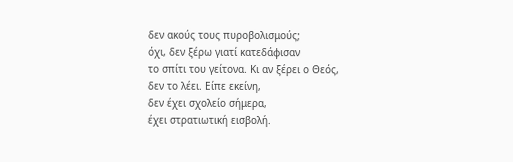δεν ακούς τους πυροβολισμούς;
όχι, δεν ξέρω γιατί κατεδάφισαν
το σπίτι του γείτονα. Κι αν ξέρει ο Θεός,
δεν το λέει. Είπε εκείνη,
δεν έχει σχολείο σήμερα,
έχει στρατιωτική εισβολή.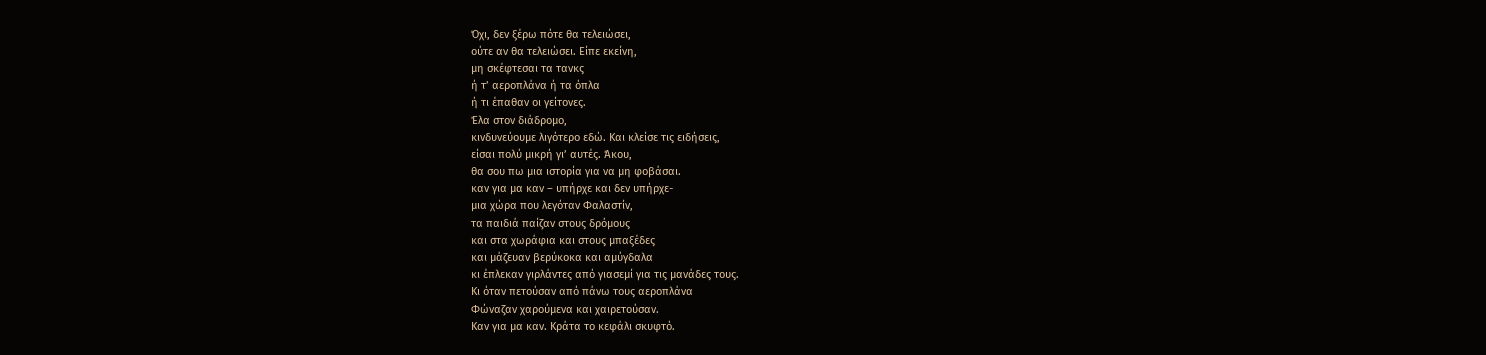Όχι, δεν ξέρω πότε θα τελειώσει,
ούτε αν θα τελειώσει. Είπε εκείνη,
μη σκέφτεσαι τα τανκς
ή τ’ αεροπλάνα ή τα όπλα
ή τι έπαθαν οι γείτονες.
Έλα στον διάδρομο,
κινδυνεύουμε λιγότερο εδώ. Και κλείσε τις ειδήσεις,
είσαι πολύ μικρή γι’ αυτές. Άκου,
θα σου πω μια ιστορία για να μη φοβάσαι.
καν για μα καν – υπήρχε και δεν υπήρχε-
μια χώρα που λεγόταν Φαλαστίν,
τα παιδιά παίζαν στους δρόμους
και στα χωράφια και στους μπαξέδες
και μάζευαν βερύκοκα και αμύγδαλα
κι έπλεκαν γιρλάντες από γιασεμί για τις μανάδες τους.
Κι όταν πετούσαν από πάνω τους αεροπλάνα
Φώναζαν χαρούμενα και χαιρετούσαν.
Καν για μα καν. Κράτα το κεφάλι σκυφτό.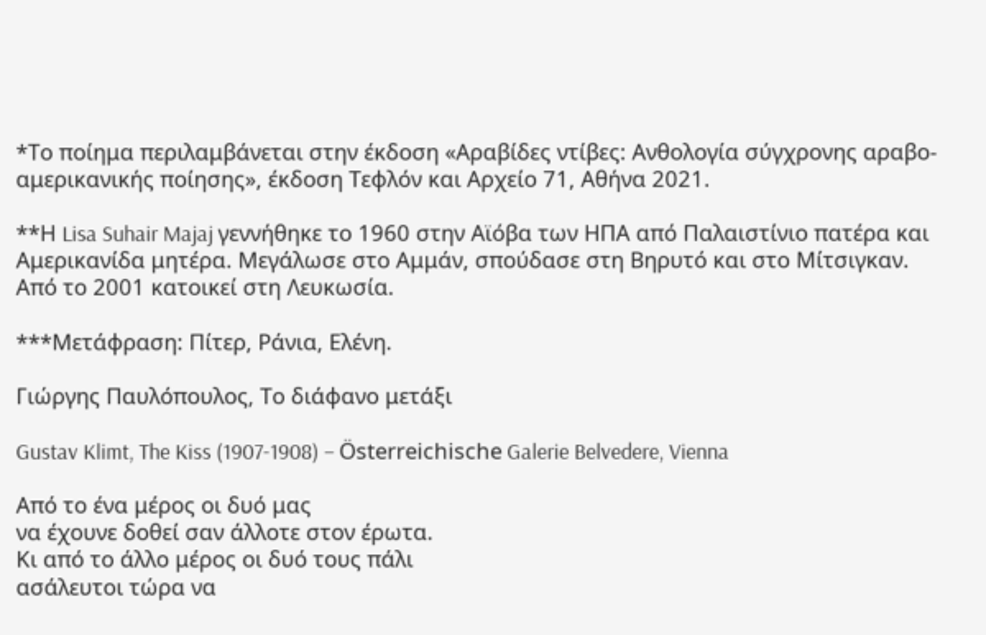*Το ποίημα περιλαμβάνεται στην έκδοση «Αραβίδες ντίβες: Ανθολογία σύγχρονης αραβο-αμερικανικής ποίησης», έκδοση Τεφλόν και Αρχείο 71, Αθήνα 2021.

**Η Lisa Suhair Majaj γεννήθηκε το 1960 στην Αϊόβα των ΗΠΑ από Παλαιστίνιο πατέρα και Αμερικανίδα μητέρα. Μεγάλωσε στο Αμμάν, σπούδασε στη Βηρυτό και στο Μίτσιγκαν. Από το 2001 κατοικεί στη Λευκωσία.

***Μετάφραση: Πίτερ, Ράνια, Ελένη.

Γιώργης Παυλόπουλος, Το διάφανο μετάξι

Gustav Klimt, The Kiss (1907-1908) – Österreichische Galerie Belvedere, Vienna

Από το ένα μέρος οι δυό μας
να έχουνε δοθεί σαν άλλοτε στον έρωτα.
Κι από το άλλο μέρος οι δυό τους πάλι
ασάλευτοι τώρα να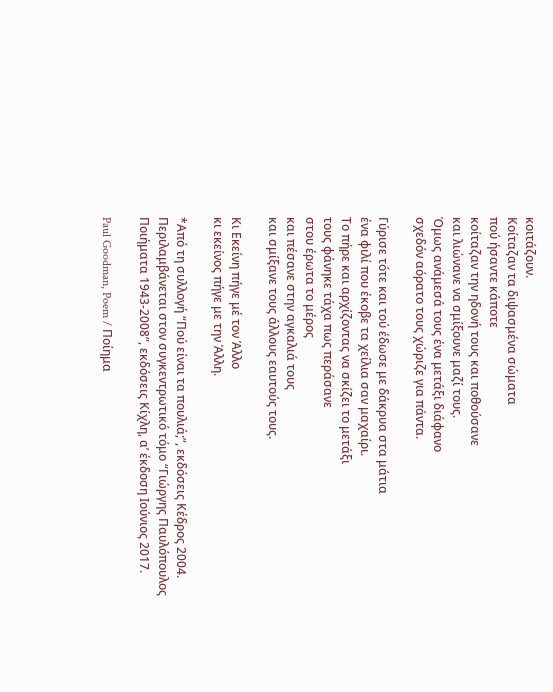κοιτάζουν.
Κοίταζαν τα διψασμένα σώματα
πού ήσαντε κάποτε
κοίταζαν την ηδονή τους και ποθούσανε
και λιώνανε να σμίξουνε μαζί τους.
Όμως ανάμεσά τους ένα μετάξι διάφανο
σχεδόν αόρατο τους χώριζε για πάντα.

Γύρισε τότε και τού έδωσε με δάκρυα στα μάτια
ένα φιλί που έκοβε τα χείλια σαν μαχαίρι.
Το πήρε και αρχίζοντας να σκίζει το μετάξι
τους φάνηκε τάχα πως περάσανε
στου έρωτα το μέρος
και πέσανε στην αγκαλιά τους
και σμίξανε τους άλλους εαυτούς τους.

Κι Εκείνη πήγε μέ τον Άλλο
κι εκείνος πήγε με την Άλλη.

*Από τη συλλογή “Πού είναι τα πουλιά;”, εκδόσεις Kέδρος 2004. Περιλαμβάνεται στον συγκεντρωτικό τόμο “Γιώργης Παυλόπουλος Ποιήματα 1943-2008”, εκδόσεις Κίχλη, α’ έκδοση Ιούνιος 2017.

Paul Goodman, Poem / Ποίημα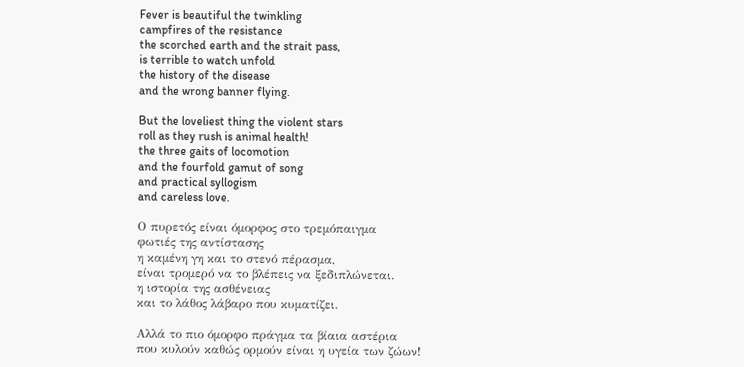Fever is beautiful the twinkling
campfires of the resistance
the scorched earth and the strait pass,
is terrible to watch unfold
the history of the disease
and the wrong banner flying.

But the loveliest thing the violent stars
roll as they rush is animal health!
the three gaits of locomotion
and the fourfold gamut of song
and practical syllogism
and careless love.

Ο πυρετός είναι όμορφος στο τρεμόπαιγμα
φωτιές της αντίστασης
η καμένη γη και το στενό πέρασμα,
είναι τρομερό να το βλέπεις να ξεδιπλώνεται.
η ιστορία της ασθένειας
και το λάθος λάβαρο που κυματίζει.

Αλλά το πιο όμορφο πράγμα τα βίαια αστέρια
που κυλούν καθώς ορμούν είναι η υγεία των ζώων!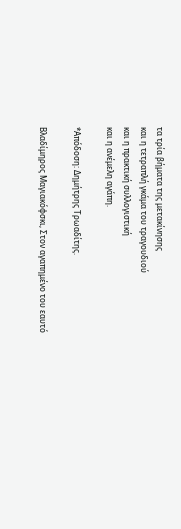τα τρία βήματα της μετακίνησης
και η τετραπλή γκάμα του τραγουδιού
και η πρακτική συλλογιστική
και η ανέμελη αγάπη.

*Απόδοση: Δημήτρης Τρωαδίτης.

Βλαδίμηρος Μαγιακόφσκι, Στον αγαπημένο του εαυτό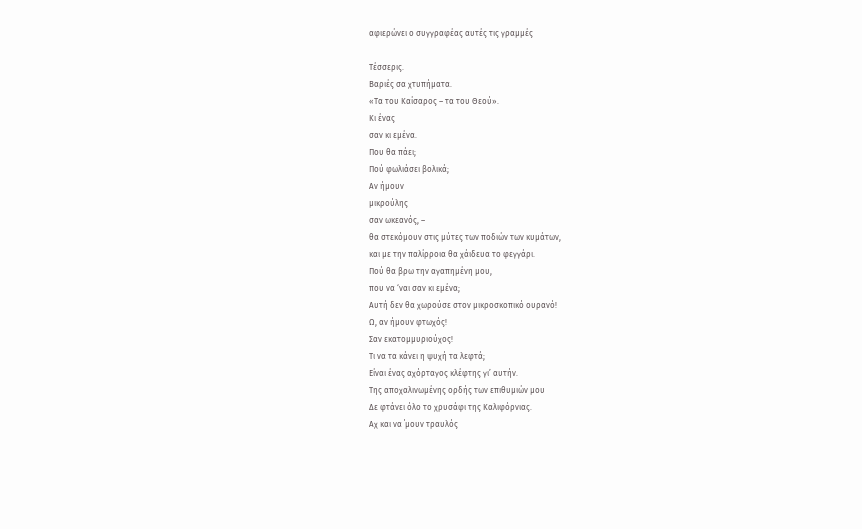αφιερώνει ο συγγραφέας αυτές τις γραμμές

Τέσσερις.
Βαριές σα χτυπήματα.
«Τα του Καίσαρος – τα του Θεού».
Κι ένας
σαν κι εμένα.
Που θα πάει;
Πού φωλιάσει βολικά;
Αν ήμουν
μικρούλης
σαν ωκεανός, –
θα στεκόμουν στις μύτες των ποδιών των κυμάτων,
και με την παλίρροια θα χάιδευα το φεγγάρι.
Πού θα βρω την αγαπημένη μου,
που να ‘ναι σαν κι εμένα;
Αυτή δεν θα χωρούσε στον μικροσκοπικό ουρανό!
Ω, αν ήμουν φτωχός!
Σαν εκατομμυριούχος!
Τι να τα κάνει η ψυχή τα λεφτά;
Είναι ένας αχόρταγος κλέφτης γι’ αυτήν.
Της αποχαλινωμένης ορδής των επιθυμιών μου
Δε φτάνει όλο το χρυσάφι της Καλιφόρνιας.
Αχ και να ΄μουν τραυλός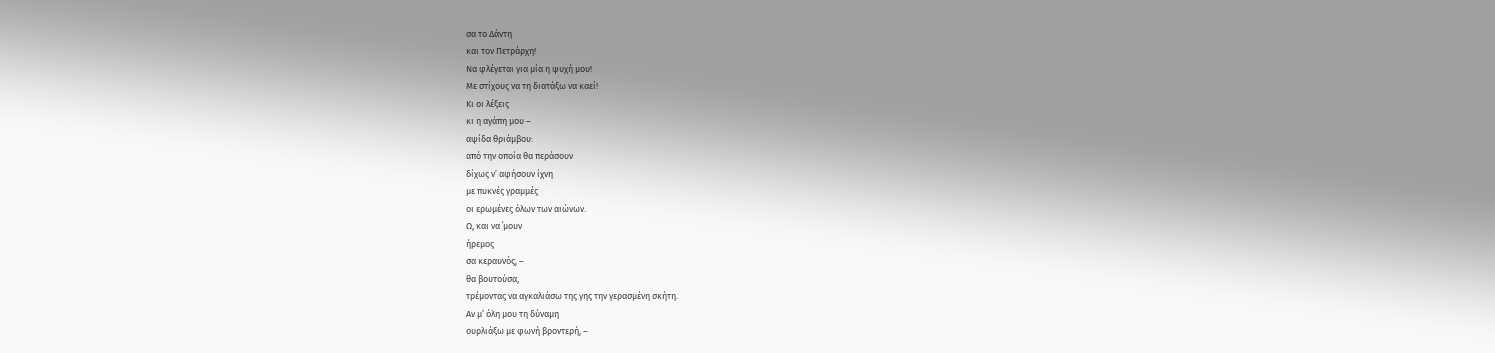σα το Δάντη
και τον Πετράρχη!
Να φλέγεται για μία η ψυχή μου!
Με στίχους να τη διατάξω να καεί!
Κι οι λέξεις
κι η αγάπη μου –
αψίδα θριάμβου:
από την οποία θα περάσουν
δίχως ν’ αφήσουν ίχνη
με πυκνές γραμμές
οι ερωμένες όλων των αιώνων.
Ω, και να ΄μουν
ήρεμος
σα κεραυνός, –
θα βουτούσα,
τρέμοντας να αγκαλιάσω της γης την γερασμένη σκήτη.
Αν μ’ όλη μου τη δύναμη
ουρλιάξω με φωνή βροντερή, –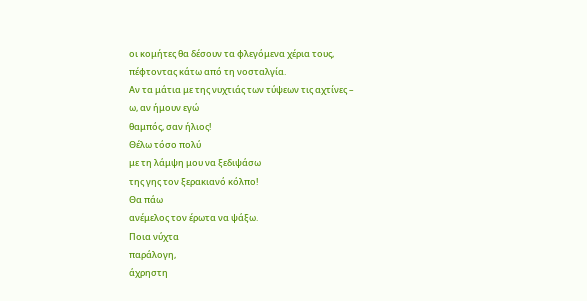οι κομήτες θα δέσουν τα φλεγόμενα χέρια τους,
πέφτοντας κάτω από τη νοσταλγία.
Αν τα μάτια με της νυχτιάς των τύψεων τις αχτίνες –
ω, αν ήμουν εγώ
θαμπός, σαν ήλιος!
Θέλω τόσο πολύ
με τη λάμψη μου να ξεδιψάσω
της γης τον ξερακιανό κόλπο!
Θα πάω
ανέμελος τον έρωτα να ψάξω.
Ποια νύχτα
παράλογη,
άχρηστη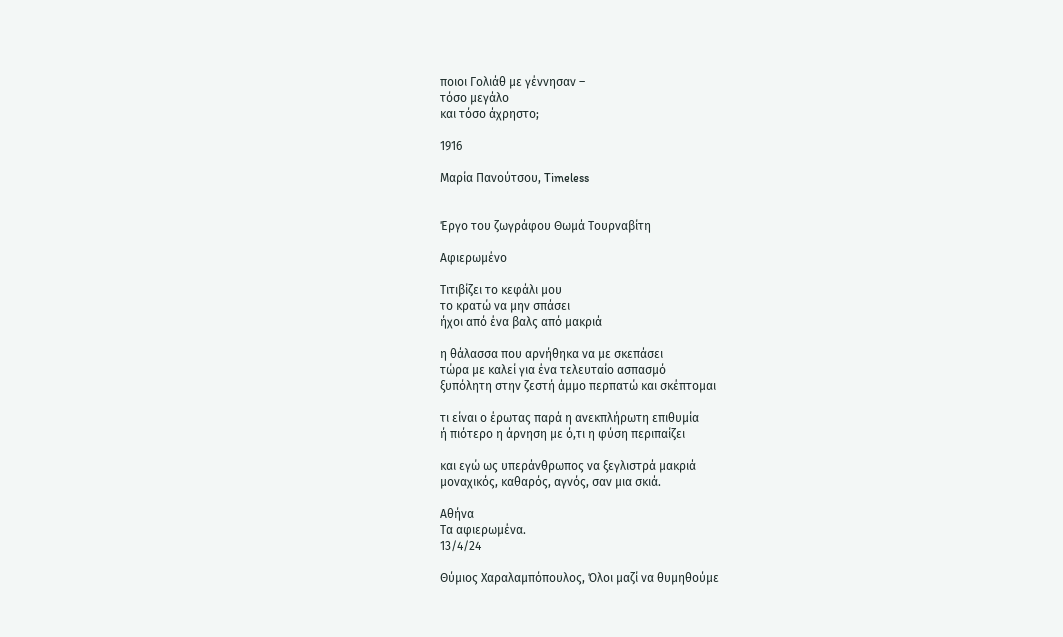ποιοι Γολιάθ με γέννησαν –
τόσο μεγάλο
και τόσο άχρηστο;

1916

Μαρία Πανούτσου, Timeless


Έργο του ζωγράφου Θωμά Τουρναβίτη

Αφιερωμένο

Τιτιβίζει το κεφάλι μου
το κρατώ να μην σπάσει
ήχοι από ένα βαλς από μακριά

η θάλασσα που αρνήθηκα να με σκεπάσει
τώρα με καλεί για ένα τελευταίο ασπασμό
ξυπόλητη στην ζεστή άμμο περπατώ και σκέπτομαι

τι είναι ο έρωτας παρά η ανεκπλήρωτη επιθυμία
ή πιότερο η άρνηση με ό,τι η φύση περιπαίζει

και εγώ ως υπεράνθρωπος να ξεγλιστρά μακριά
μοναχικός, καθαρός, αγνός, σαν μια σκιά.

Αθήνα
Τα αφιερωμένα.
13/4/24

Θύμιος Χαραλαμπόπουλος, Όλοι μαζί να θυμηθούμε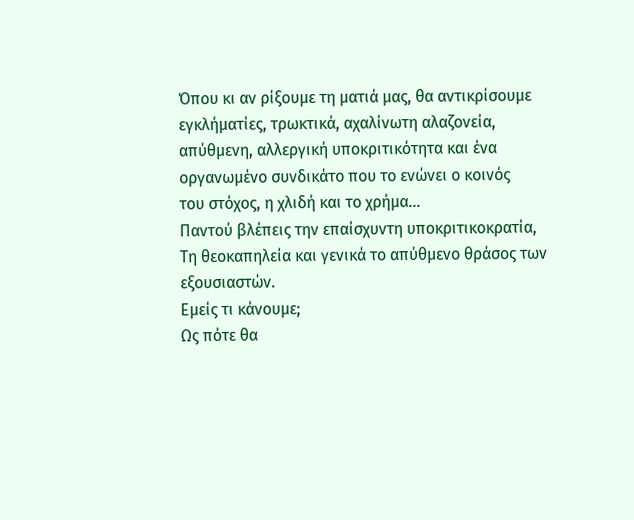Όπου κι αν ρίξουμε τη ματιά μας, θα αντικρίσουμε
εγκλήματίες, τρωκτικά, αχαλίνωτη αλαζονεία,
απύθμενη, αλλεργική υποκριτικότητα και ένα
οργανωμένο συνδικάτο που το ενώνει ο κοινός
του στόχος, η χλιδή και το χρήμα…
Παντού βλέπεις την επαίσχυντη υποκριτικοκρατία,
Τη θεοκαπηλεία και γενικά το απύθμενο θράσος των εξουσιαστών.
Εμείς τι κάνουμε;
Ως πότε θα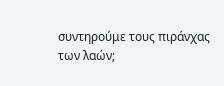συντηρούμε τους πιράνχας των λαών;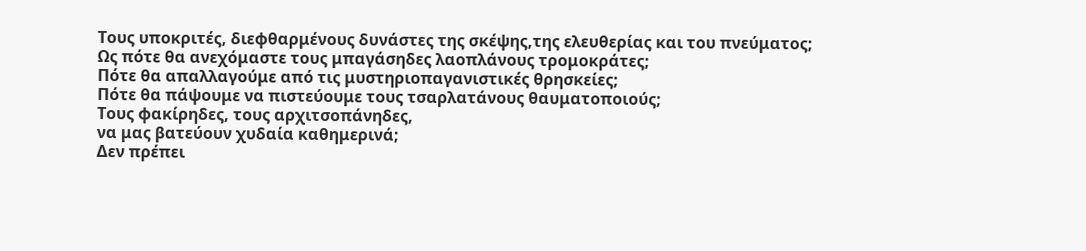Τους υποκριτές, διεφθαρμένους δυνάστες της σκέψης,της ελευθερίας και του πνεύματος;
Ως πότε θα ανεχόμαστε τους μπαγάσηδες λαοπλάνους τρομοκράτες;
Πότε θα απαλλαγούμε από τις μυστηριοπαγανιστικές θρησκείες;
Πότε θα πάψουμε να πιστεύουμε τους τσαρλατάνους θαυματοποιούς;
Τους φακίρηδες, τους αρχιτσοπάνηδες,
να μας βατεύουν χυδαία καθημερινά;
Δεν πρέπει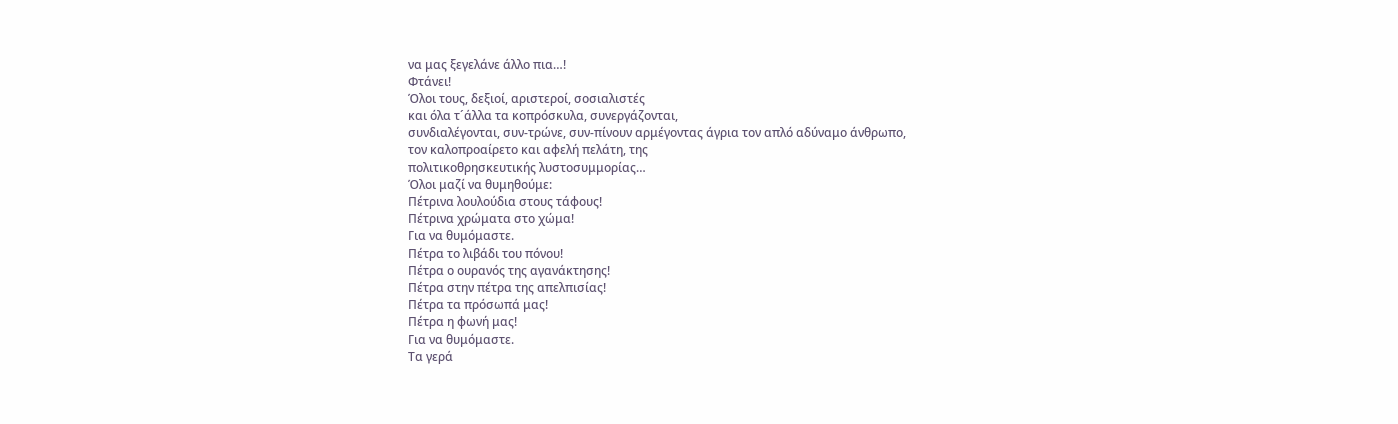να μας ξεγελάνε άλλο πια…!
Φτάνει!
Όλοι τους, δεξιοί, αριστεροί, σοσιαλιστές
και όλα τ´άλλα τα κοπρόσκυλα, συνεργάζονται,
συνδιαλέγονται, συν-τρώνε, συν-πίνουν αρμέγοντας άγρια τον απλό αδύναμο άνθρωπο,
τον καλοπροαίρετο και αφελή πελάτη, της
πολιτικοθρησκευτικής λυστοσυμμορίας…
Όλοι μαζί να θυμηθούμε:
Πέτρινα λουλούδια στους τάφους!
Πέτρινα χρώματα στο χώμα!
Για να θυμόμαστε.
Πέτρα το λιβάδι του πόνου!
Πέτρα ο ουρανός της αγανάκτησης!
Πέτρα στην πέτρα της απελπισίας!
Πέτρα τα πρόσωπά μας!
Πέτρα η φωνή μας!
Για να θυμόμαστε.
Τα γερά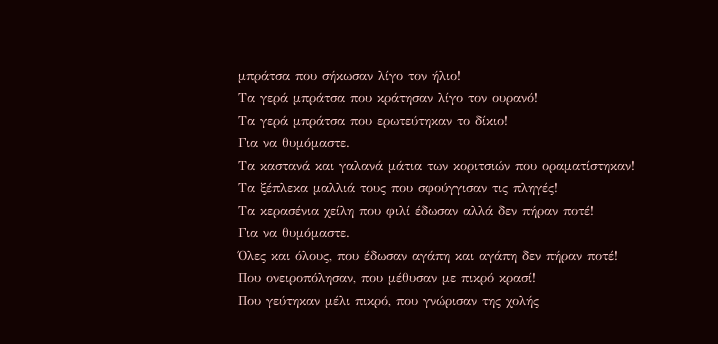μπράτσα που σήκωσαν λίγο τον ήλιο!
Τα γερά μπράτσα που κράτησαν λίγο τον ουρανό!
Τα γερά μπράτσα που ερωτεύτηκαν το δίκιο!
Για να θυμόμαστε.
Τα καστανά και γαλανά μάτια των κοριτσιών που οραματίστηκαν!
Τα ξέπλεκα μαλλιά τους που σφούγγισαν τις πληγές!
Τα κερασένια χείλη που φιλί έδωσαν αλλά δεν πήραν ποτέ!
Για να θυμόμαστε.
Όλες και όλους, που έδωσαν αγάπη και αγάπη δεν πήραν ποτέ!
Που ονειροπόλησαν, που μέθυσαν με πικρό κρασί!
Που γεύτηκαν μέλι πικρό, που γνώρισαν της χολής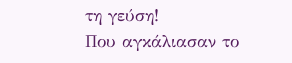τη γεύση!
Που αγκάλιασαν το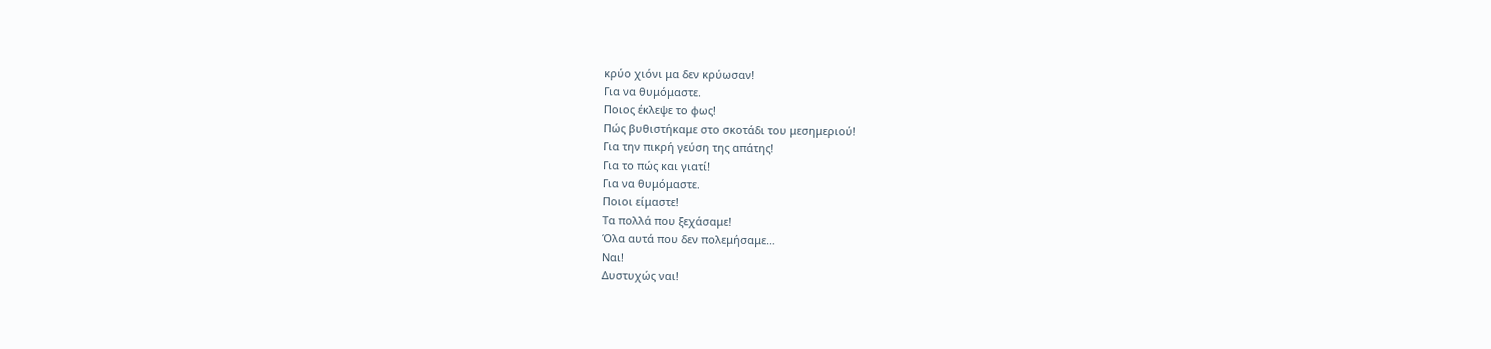κρύο χιόνι μα δεν κρύωσαν!
Για να θυμόμαστε.
Ποιος έκλεψε το φως!
Πώς βυθιστήκαμε στο σκοτάδι του μεσημεριού!
Για την πικρή γεύση της απάτης!
Για το πώς και γιατί!
Για να θυμόμαστε.
Ποιοι είμαστε!
Τα πολλά που ξεχάσαμε!
Όλα αυτά που δεν πολεμήσαμε…
Ναι!
Δυστυχώς ναι!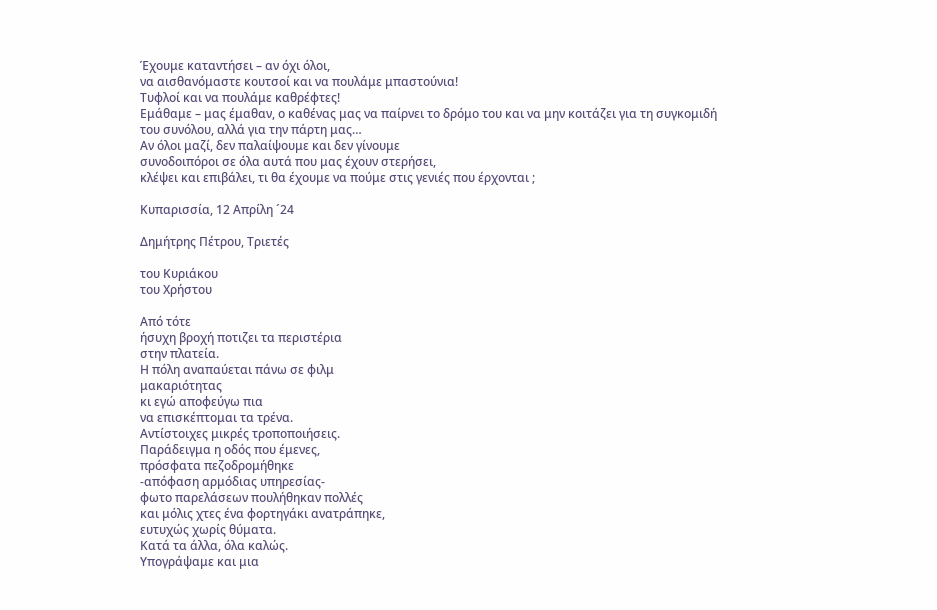Έχουμε καταντήσει – αν όχι όλοι,
να αισθανόμαστε κουτσοί και να πουλάμε μπαστούνια!
Τυφλοί και να πουλάμε καθρέφτες!
Εμάθαμε – μας έμαθαν, ο καθένας μας να παίρνει το δρόμο του και να μην κοιτάζει για τη συγκομιδή
του συνόλου, αλλά για την πάρτη μας…
Αν όλοι μαζί, δεν παλαίψουμε και δεν γίνουμε
συνοδοιπόροι σε όλα αυτά που μας έχουν στερήσει,
κλέψει και επιβάλει, τι θα έχουμε να πούμε στις γενιές που έρχονται ;

Κυπαρισσία, 12 Απρίλη ´24

Δημήτρης Πέτρου, Τριετές

του Κυριάκου
του Χρήστου

Από τότε
ήσυχη βροχή ποτιζει τα περιστέρια
στην πλατεία.
Η πόλη αναπαύεται πάνω σε φιλμ
μακαριότητας
κι εγώ αποφεύγω πια
να επισκέπτομαι τα τρένα.
Αντίστοιχες μικρές τροποποιήσεις.
Παράδειγμα η οδός που έμενες,
πρόσφατα πεζοδρομήθηκε
-απόφαση αρμόδιας υπηρεσίας-
φωτο παρελάσεων πουλήθηκαν πολλές
και μόλις χτες ένα φορτηγάκι ανατράπηκε,
ευτυχώς χωρίς θύματα.
Κατά τα άλλα, όλα καλώς.
Υπογράψαμε και μια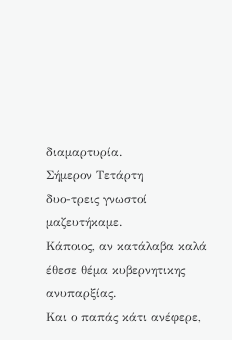διαμαρτυρία.
Σήμερον Τετάρτη
δυο-τρεις γνωστοί μαζευτήκαμε.
Κάποιος, αν κατάλαβα καλά
έθεσε θέμα κυβερνητικης ανυπαρξίας.
Και ο παπάς κάτι ανέφερε,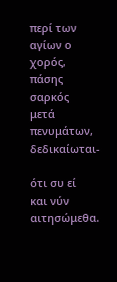περί των αγίων ο χορός, πάσης σαρκός
μετά πενυμάτων, δεδικαίωται-

ότι συ εί
και νύν
αιτησώμεθα.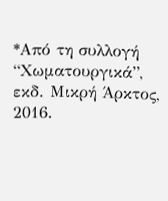*Από τη συλλογή “Χωματουργικά”, εκδ. Μικρή Άρκτος, 2016.